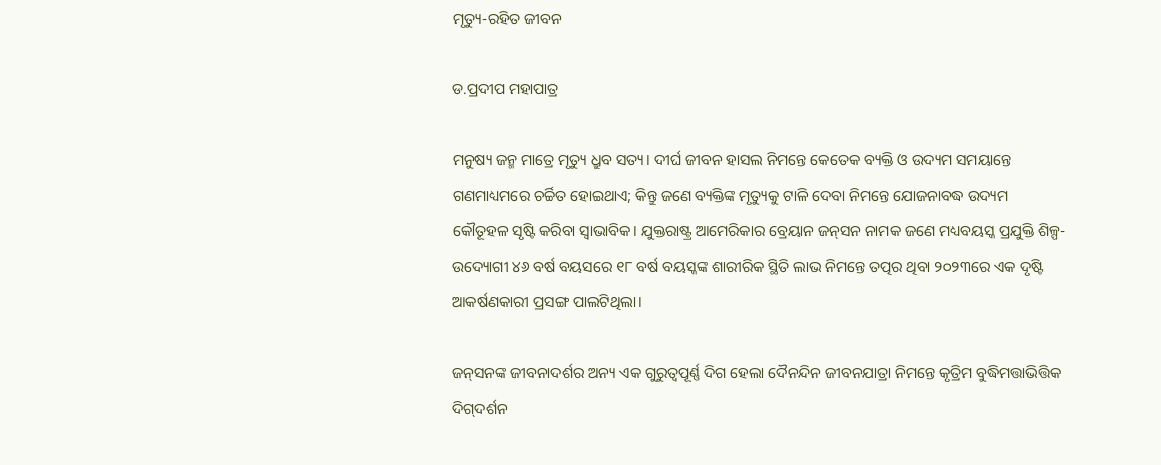ମୃତ୍ୟୁ-ରହିତ ଜୀବନ

ଡ.ପ୍ରଦୀପ ମହାପାତ୍ର

ମନୁଷ୍ୟ ଜନ୍ମ ମାତ୍ରେ ମୃତ୍ୟୁ ଧ୍ରୁବ ସତ୍ୟ। ଦୀର୍ଘ ଜୀବନ ହାସଲ ନିମନ୍ତେ କେତେକ ବ୍ୟକ୍ତି ଓ ଉଦ୍ୟମ ସମୟାନ୍ତେ ଗଣମାଧ୍ୟମରେ ଚର୍ଚ୍ଚିତ ହୋଇଥାଏ; କିନ୍ତୁ ଜଣେ ବ୍ୟକ୍ତିଙ୍କ ମୃତ୍ୟୁକୁ ଟାଳି ଦେବା ନିମନ୍ତେ ଯୋଜନାବଦ୍ଧ ଉଦ୍ୟମ କୌତୂହଳ ସୃଷ୍ଟି କରିବା ସ୍ୱାଭାବିକ। ଯୁକ୍ତରାଷ୍ଟ୍ର ଆମେରିକାର ବ୍ରେୟାନ ଜନ୍‌ସନ ନାମକ ଜଣେ ମଧ୍ୟବୟସ୍କ ପ୍ରଯୁକ୍ତି ଶିଳ୍ପ-ଉଦ୍ୟୋଗୀ ୪୬ ବର୍ଷ ବୟସରେ ୧୮ ବର୍ଷ ବୟସ୍କଙ୍କ ଶାରୀରିକ ସ୍ଥିତି ଲାଭ ନିମନ୍ତେ ତତ୍ପର ଥିବା ୨୦୨୩ରେ ଏକ ଦୃଷ୍ଟି ଆକର୍ଷଣକାରୀ ପ୍ରସଙ୍ଗ ପାଲଟିଥିଲା।

ଜନ୍‌ସନଙ୍କ ଜୀବନାଦର୍ଶର ଅନ୍ୟ ଏକ ଗୁରୁତ୍ୱପୂର୍ଣ୍ଣ ଦିଗ ହେଲା ଦୈନନ୍ଦିନ ଜୀବନଯାତ୍ରା ନିମନ୍ତେ କୃତ୍ରିମ ବୁଦ୍ଧିମତ୍ତାଭିତ୍ତିକ ଦିଗ୍‌ଦର୍ଶନ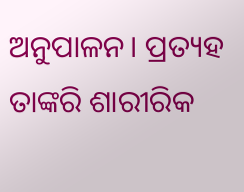ଅନୁପାଳନ। ପ୍ରତ୍ୟହ ତାଙ୍କରି ଶାରୀରିକ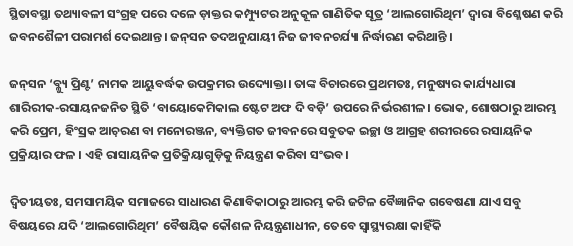ସ୍ଥିତାବସ୍ଥା ତଥ୍ୟାବଳୀ ସଂଗ୍ରହ ପରେ ଦଳେ ଡ଼ାକ୍ତର କମ୍ପ୍ୟୁଟର ଅନୁକୂଳ ଗାଣିତିକ ସୂତ୍ର ‘ଆଲଗୋରିଥିମ’ ଦ୍ୱାରା ବିଶ୍ଳେଷଣ କରି ଜବନଶୈଳୀ ପରାମର୍ଶ ଦେଇଥାନ୍ତ। ଜନ୍‌ସନ ତଦଅନୁଯାୟୀ ନିଜ ଜୀବନଚର୍ଯ୍ୟା ନିର୍ଦ୍ଧାରଣ କରିଥାନ୍ତି ।

ଜନ୍‌ସନ ‘ବ୍ଳ୍ୟୁ ପ୍ରିଣ୍ଟ’ ନାମକ ଆୟୁବର୍ଦ୍ଧକ ଉପକ୍ରମର ଉଦ୍ୟୋକ୍ତା। ତାଙ୍କ ବିଚାରରେ ପ୍ରଥମତଃ, ମନୁଷ୍ୟର କାର୍ଯ୍ୟଧାରା ଶାରିରୀକ-ରସାୟନଜନିତ ସ୍ଥିତି ‘ବାୟୋକେମିକାଲ ଷ୍ଟେଟ ଅଫ ଦି ବଡ଼ି’ ଉପରେ ନିର୍ଭରଶୀଳ। ଭୋକ, ଶୋଷଠାରୁ ଆରମ୍ଭ କରି ପ୍ରେମ, ହିଂସ୍ରକ ଆଚ଼ରଣ ବା ମନୋରଞ୍ଜନ, ବ୍ୟକ୍ତିଗତ ଜୀବନରେ ସବୁତକ ଇଚ୍ଛା ଓ ଆଗ୍ରହ ଶରୀରରେ ରସାୟନିକ ପ୍ରକ୍ରିୟାର ଫଳ । ଏହି ରାସାୟନିକ ପ୍ରତିକ୍ରିୟାଗୁଡ଼ିକୁ ନିୟନ୍ତ୍ରଣ କରିବା ସଂଭବ।

ଦ୍ୱିତୀୟତଃ, ସମସାମୟିକ ସମାଜରେ ସାଧାରଣ କିଣାବିକାଠାରୁ ଆରମ୍ଭ କରି ଜଟିଳ ବୈଜ୍ଞାନିକ ଗବେଷଣା ଯାଏ ସବୁ ବିଷୟରେ ଯଦି ‘ଆଲଗୋରିଥିମ’ ବୈଷୟିକ କୌଶଳ ନିୟନ୍ତ୍ରଣାଧୀନ, ତେବେ ସ୍ୱାସ୍ଥ୍ୟରକ୍ଷା କାହିଁକି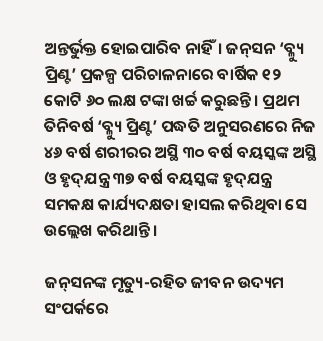ଅନ୍ତର୍ଭୁକ୍ତ ହୋଇପାରିବ ନାହିଁ। ଜନ୍‌ସନ ‘ବ୍ଳ୍ୟୁ ପ୍ରିଣ୍ଟ’ ପ୍ରକଳ୍ପ ପରିଚାଳନାରେ ବାର୍ଷିକ ୧୨ କୋଟି ୬୦ ଲକ୍ଷ ଟଙ୍କା ଖର୍ଚ୍ଚ କରୁଛନ୍ତି। ପ୍ରଥମ ତିନିବର୍ଷ ‘ବ୍ଳ୍ୟୁ ପ୍ରିଣ୍ଟ’ ପଦ୍ଧତି ଅନୁସରଣରେ ନିଜ ୪୬ ବର୍ଷ ଶରୀରର ଅସ୍ଥି ୩୦ ବର୍ଷ ବୟସ୍କଙ୍କ ଅସ୍ଥି ଓ ହୃଦ୍‌ଯନ୍ତ୍ର ୩୭ ବର୍ଷ ବୟସ୍କଙ୍କ ହୃଦ୍‌ଯନ୍ତ୍ର ସମକକ୍ଷ କାର୍ଯ୍ୟଦକ୍ଷତା ହାସଲ କରିଥିବା ସେ ଉଲ୍ଲେଖ କରିଥାନ୍ତି ।

ଜନ୍‌ସନଙ୍କ ମୃତ୍ୟୁ-ରହିତ ଜୀବନ ଉଦ୍ୟମ ସଂପର୍କରେ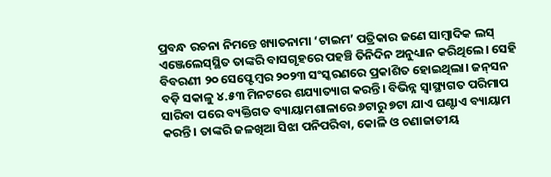ପ୍ରବନ୍ଧ ରଚନା ନିମନ୍ତେ ଖ୍ୟାତନାମା ‘ଟାଇମ’ ପତ୍ରିକାର ଜଣେ ସାମ୍ୱାଦିକ ଲସ୍‌ ଏଞ୍ଜେଲେସ୍‌ସ୍ଥିତ ତାଙ୍କରି ବାସଗୃହରେ ପହଞ୍ଚି ତିନିଦିନ ଅନୁଧ୍ୟାନ କରିଥିଲେ। ସେହି ବିବରଣୀ ୨୦ ସେପ୍ଟେମ୍ୱର ୨୦୨୩ ସଂସ୍କରଣରେ ପ୍ରକାଶିତ ହୋଇଥିଲା। ଜନ୍‌ସନ ବଡ଼ି ସକାଳୁ ୪.୫୩ ମିନଟରେ ଶଯ୍ୟାତ୍ୟାଗ କରନ୍ତି। ବିଭିନ୍ନ ସ୍ୱାସ୍ଥ୍ୟଗତ ପରିମାପ ସାରିବା ପରେ ବ୍ୟକ୍ତିଗତ ବ୍ୟାୟାମଶାଳାରେ ୬ଟାରୁ ୭ଟା ଯାଏ ଘଣ୍ଟାଏ ବ୍ୟାୟାମ କରନ୍ତି। ତାଙ୍କରି ଜଳଖିଆ ସିଝା ପନିପରିବା, କୋଳି ଓ ଚଣାଜାତୀୟ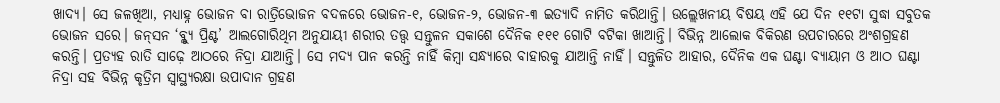ଖାଦ୍ୟ। ସେ ଜଳଖିଆ, ମଧ୍ୟାହ୍ନ ଭୋଜନ ବା ରାତ୍ରିଭୋଜନ ବଦଳରେ ଭୋଜନ-୧, ଭୋଜନ-୨, ଭୋଜନ-୩ ଇତ୍ୟାଦି ନାମିତ କରିଥାନ୍ତି। ଉଲ୍ଲେଖନୀୟ ବିଷୟ ଏହି ଯେ ଦିନ ୧୧ଟା ସୁଦ୍ଧା ସବୁତକ ଭୋଜନ ସରେ। ଜନ୍‌ସନ ‘ବ୍ଳ୍ୟୁ ପ୍ରିଣ୍ଟ’ ଆଲଗୋରିଥିମ ଅନୁଯାୟୀ ଶରୀର ତତ୍ତ୍ୱ ସନ୍ତୁଳନ ସକାଶେ ଦୈନିକ ୧୧୧ ଗୋଟି ବଟିକା ଖାଆନ୍ତି। ବିଭିନ୍ନ ଆଲୋକ ବିକିରଣ ଉପଚାରରେ ଅଂଶଗ୍ରହଣ କରନ୍ତି। ପ୍ରତ୍ୟହ ରାତି ସାଢ଼େ ଆଠରେ ନିଦ୍ରା ଯାଆନ୍ତି। ସେ ମଦ୍ୟ ପାନ କରନ୍ତି ନାହିଁ କିମ୍ୱା ସନ୍ଧ୍ୟାରେ ବାହାରକୁ ଯାଆନ୍ତି ନାହିଁ। ସନ୍ତୁଳିତ ଆହାର, ଦୈନିକ ଏକ ଘଣ୍ଟା ବ୍ୟାୟାମ ଓ ଆଠ ଘଣ୍ଟା ନିଦ୍ରା ସହ ବିଭିନ୍ନ କୃତ୍ରିମ ସ୍ୱାସ୍ଥ୍ୟରକ୍ଷା ଉପାଦାନ ଗ୍ରହଣ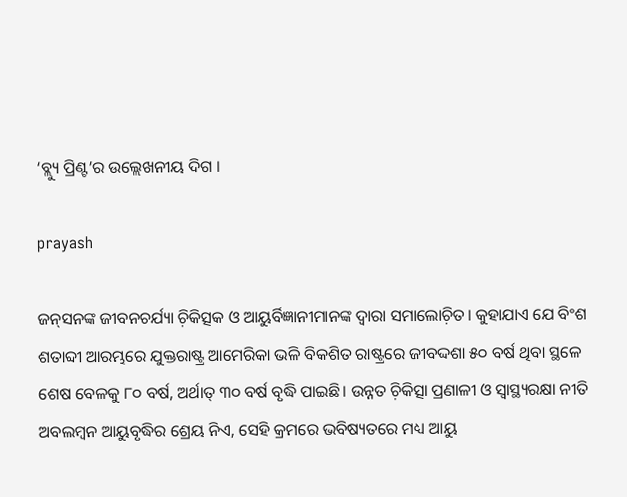‘ବ୍ଲ୍ୟୁ ପ୍ରିଣ୍ଟ’ର ଉଲ୍ଲେଖନୀୟ ଦିଗ ।

prayash

ଜନ୍‌ସନଙ୍କ ଜୀବନଚର୍ଯ୍ୟା ଚ଼ିକିତ୍ସକ ଓ ଆୟୁର୍ବିଜ୍ଞାନୀମାନଙ୍କ ଦ୍ୱାରା ସମାଲୋଚ଼ିତ। କୁହାଯାଏ ଯେ ବିଂଶ ଶତାବ୍ଦୀ ଆରମ୍ଭରେ ଯୁକ୍ତରାଷ୍ଟ୍ର ଆମେରିକା ଭଳି ବିକଶିତ ରାଷ୍ଟ୍ରରେ ଜୀବଦ୍ଦଶା ୫୦ ବର୍ଷ ଥିବା ସ୍ଥଳେ ଶେଷ ବେଳକୁ ୮୦ ବର୍ଷ, ଅର୍ଥାତ୍‌ ୩୦ ବର୍ଷ ବୃଦ୍ଧି ପାଇଛି। ଉନ୍ନତ ଚ଼ିକିତ୍ସା ପ୍ରଣାଳୀ ଓ ସ୍ୱାସ୍ଥ୍ୟରକ୍ଷା ନୀତି ଅବଲମ୍ୱନ ଆୟୁବୃଦ୍ଧିର ଶ୍ରେୟ ନିଏ, ସେହି କ୍ରମରେ ଭବିଷ୍ୟତରେ ମଧ୍ୟ ଆୟୁ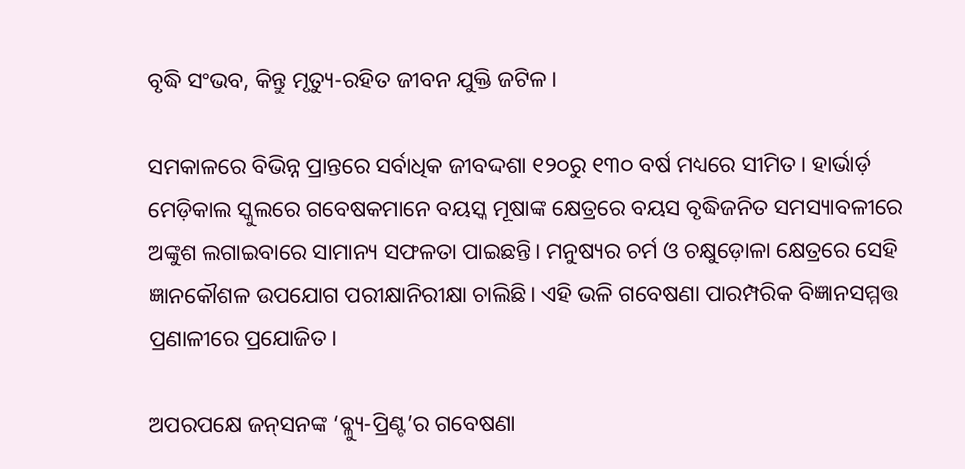ବୃଦ୍ଧି ସଂଭବ, କିନ୍ତୁ ମୃତ୍ୟୁ-ରହିତ ଜୀବନ ଯୁକ୍ତି ଜଟିଳ।

ସମକାଳରେ ବିଭିନ୍ନ ପ୍ରାନ୍ତରେ ସର୍ବାଧିକ ଜୀବଦ୍ଦଶା ୧୨୦ରୁ ୧୩୦ ବର୍ଷ ମଧ୍ୟରେ ସୀମିତ। ହାର୍ଭାର୍ଡ଼ ମେଡ଼ିକାଲ ସ୍କୁଲରେ ଗବେଷକମାନେ ବୟସ୍କ ମୂଷାଙ୍କ କ୍ଷେତ୍ରରେ ବୟସ ବୃଦ୍ଧିଜନିତ ସମସ୍ୟାବଳୀରେ ଅଙ୍କୁଶ ଲଗାଇବାରେ ସାମାନ୍ୟ ସଫଳତା ପାଇଛନ୍ତି। ମନୁଷ୍ୟର ଚର୍ମ ଓ ଚକ୍ଷୁଡ଼ୋଳା କ୍ଷେତ୍ରରେ ସେହି ଜ୍ଞାନକୌଶଳ ଉପଯୋଗ ପରୀକ୍ଷାନିରୀକ୍ଷା ଚାଲିଛି। ଏହି ଭଳି ଗବେଷଣା ପାରମ୍ପରିକ ବିଜ୍ଞାନସମ୍ମତ୍ତ ପ୍ରଣାଳୀରେ ପ୍ରଯୋଜିତ।

ଅପରପକ୍ଷେ ଜନ୍‌ସନଙ୍କ ‘ବ୍ଳ୍ୟୁ-ପ୍ରିଣ୍ଟ’ର ଗବେଷଣା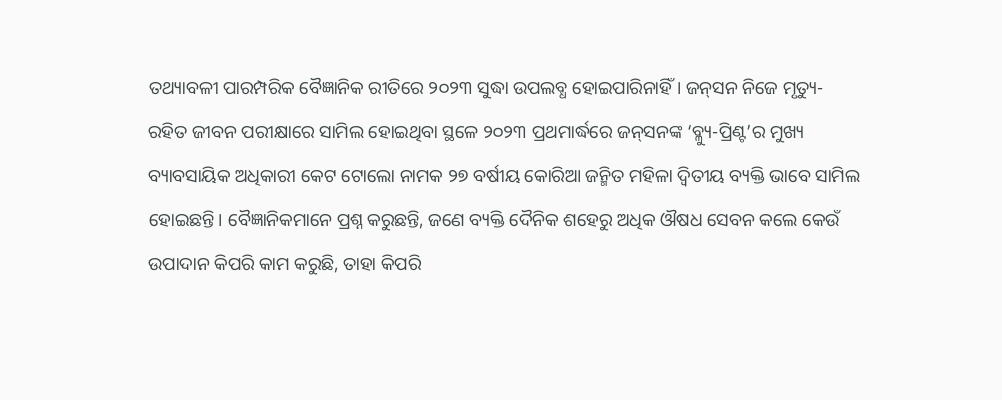ତଥ୍ୟାବଳୀ ପାରମ୍ପରିକ ବୈଜ୍ଞାନିକ ରୀତିରେ ୨୦୨୩ ସୁଦ୍ଧା ଉପଲବ୍ଧ ହୋଇପାରିନାହିଁ। ଜନ୍‌ସନ ନିଜେ ମୃତ୍ୟୁ-ରହିତ ଜୀବନ ପରୀକ୍ଷାରେ ସାମିଲ ହୋଇଥିବା ସ୍ଥଳେ ୨୦୨୩ ପ୍ରଥମାର୍ଦ୍ଧରେ ଜନ୍‌ସନଙ୍କ ‘ବ୍ଳ୍ୟୁ-ପ୍ରିଣ୍ଟ’ର ମୁଖ୍ୟ ବ୍ୟାବସାୟିକ ଅଧିକାରୀ କେଟ ଟୋଲୋ ନାମକ ୨୭ ବର୍ଷୀୟ କୋରିଆ ଜନ୍ମିତ ମହିଳା ଦ୍ୱିତୀୟ ବ୍ୟକ୍ତି ଭାବେ ସାମିଲ ହୋଇଛନ୍ତି। ବୈଜ୍ଞାନିକମାନେ ପ୍ରଶ୍ନ କରୁଛନ୍ତି, ଜଣେ ବ୍ୟକ୍ତି ଦୈନିକ ଶହେରୁ ଅଧିକ ଔଷଧ ସେବନ କଲେ କେଉଁ ଉପାଦାନ କିପରି କାମ କରୁଛି, ତାହା କିପରି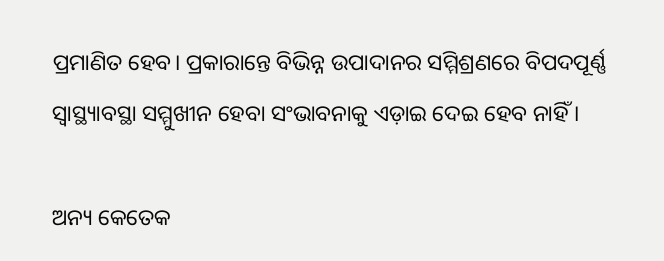ପ୍ରମାଣିତ ହେବ। ପ୍ରକାରାନ୍ତେ ବିଭିନ୍ନ ଉପାଦାନର ସମ୍ମିଶ୍ରଣରେ ବିପଦପୂର୍ଣ୍ଣ ସ୍ୱାସ୍ଥ୍ୟାବସ୍ଥା ସମ୍ମୁଖୀନ ହେବା ସଂଭାବନାକୁ ଏଡ଼ାଇ ଦେଇ ହେବ ନାହିଁ ।

ଅନ୍ୟ କେତେକ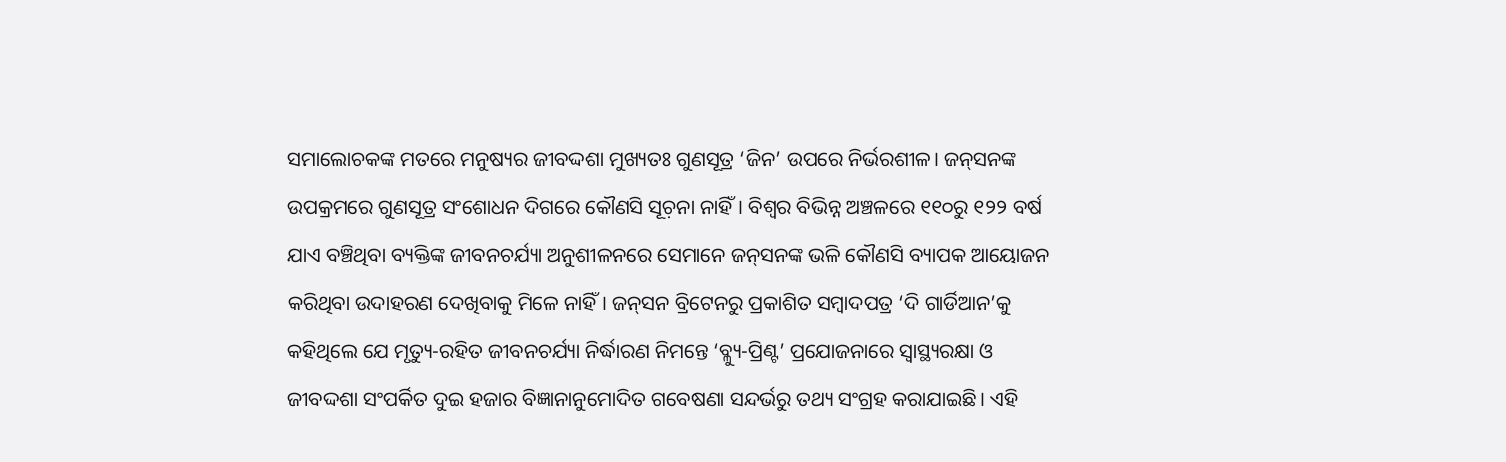ସମାଲୋଚକଙ୍କ ମତରେ ମନୁଷ୍ୟର ଜୀବଦ୍ଦଶା ମୁଖ୍ୟତଃ ଗୁଣସୂତ୍ର ‘ଜିନ’ ଉପରେ ନିର୍ଭରଶୀଳ। ଜନ୍‌ସନଙ୍କ ଉପକ୍ରମରେ ଗୁଣସୂତ୍ର ସଂଶୋଧନ ଦିଗରେ କୌଣସି ସୂଚ଼ନା ନାହିଁ। ବିଶ୍ୱର ବିଭିନ୍ନ ଅଞ୍ଚଳରେ ୧୧୦ରୁ ୧୨୨ ବର୍ଷ ଯାଏ ବଞ୍ଚିଥିବା ବ୍ୟକ୍ତିଙ୍କ ଜୀବନଚର୍ଯ୍ୟା ଅନୁଶୀଳନରେ ସେମାନେ ଜନ୍‌ସନଙ୍କ ଭଳି କୌଣସି ବ୍ୟାପକ ଆୟୋଜନ କରିଥିବା ଉଦାହରଣ ଦେଖିବାକୁ ମିଳେ ନାହିଁ। ଜନ୍‌ସନ ବ୍ରିଟେନରୁ ପ୍ରକାଶିତ ସମ୍ୱାଦପତ୍ର ‘ଦି ଗାର୍ଡିଆନ’କୁ କହିଥିଲେ ଯେ ମୃତ୍ୟୁ-ରହିତ ଜୀବନଚର୍ଯ୍ୟା ନିର୍ଦ୍ଧାରଣ ନିମନ୍ତେ ‘ବ୍ଳ୍ୟୁ-ପ୍ରିଣ୍ଟ’ ପ୍ରଯୋଜନାରେ ସ୍ୱାସ୍ଥ୍ୟରକ୍ଷା ଓ ଜୀବଦ୍ଦଶା ସଂପର୍କିତ ଦୁଇ ହଜାର ବିଜ୍ଞାନାନୁମୋଦିତ ଗବେଷଣା ସନ୍ଦର୍ଭରୁ ତଥ୍ୟ ସଂଗ୍ରହ କରାଯାଇଛି। ଏହି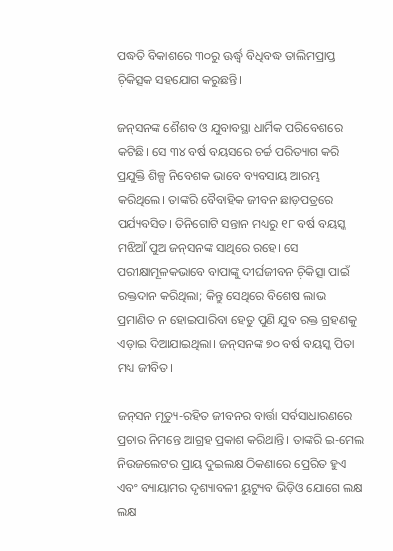ପଦ୍ଧତି ବିକାଶରେ ୩୦ରୁ ଊର୍ଦ୍ଧ୍ୱ ବିଧିବଦ୍ଧ ତାଲିମପ୍ରାପ୍ତ ଚ଼ିକିତ୍ସକ ସହଯୋଗ କରୁଛନ୍ତି।

ଜନ୍‌ସନଙ୍କ ଶୈଶବ ଓ ଯୁବାବସ୍ଥା ଧାର୍ମିକ ପରିବେଶରେ କଟିଛି। ସେ ୩୪ ବର୍ଷ ବୟସରେ ଚର୍ଚ୍ଚ ପରିତ୍ୟାଗ କରି ପ୍ରଯୁକ୍ତି ଶିଳ୍ପ ନିବେଶକ ଭାବେ ବ୍ୟବସାୟ ଆରମ୍ଭ କରିଥିଲେ। ତାଙ୍କରି ବୈବାହିକ ଜୀବନ ଛାଡ଼ପତ୍ରରେ ପର୍ଯ୍ୟବସିତ। ତିନିଗୋଟି ସନ୍ତାନ ମଧ୍ୟରୁ ୧୮ ବର୍ଷ ବୟସ୍କ ମଝିଆଁ ପୁଅ ଜନ୍‌ସନଙ୍କ ସାଥିରେ ରହେ। ସେ ପରୀକ୍ଷାମୂଳକଭାବେ ବାପାଙ୍କୁ ଦୀର୍ଘଜୀବନ ଚ଼ିକିତ୍ସା ପାଇଁ ରକ୍ତଦାନ କରିଥିଲା; କିନ୍ତୁ ସେଥିରେ ବିଶେଷ ଲାଭ ପ୍ରମାଣିତ ନ ହୋଇପାରିବା ହେତୁ ପୁଣି ଯୁବ ରକ୍ତ ଗ୍ରହଣକୁ ଏଡ଼ାଇ ଦିଆଯାଇଥିଲା। ଜନ୍‌ସନଙ୍କ ୭୦ ବର୍ଷ ବୟସ୍କ ପିତା ମଧ୍ୟ ଜୀବିତ।

ଜନ୍‌ସନ ମୃତ୍ୟୁ-ରହିତ ଜୀବନର ବାର୍ତ୍ତା ସର୍ବସାଧାରଣରେ ପ୍ରଚାର ନିମନ୍ତେ ଆଗ୍ରହ ପ୍ରକାଶ କରିଥାନ୍ତି। ତାଙ୍କରି ଇ-ମେଲ ନିଉଜଲେଟର ପ୍ରାୟ ଦୁଇଲକ୍ଷ ଠିକଣାରେ ପ୍ରେରିତ ହୁଏ ଏବଂ ବ୍ୟାୟାମର ଦୃଶ୍ୟାବଳୀ ୟୁଟ୍ୟୁବ ଭିଡ଼ିଓ ଯୋଗେ ଲକ୍ଷ ଲକ୍ଷ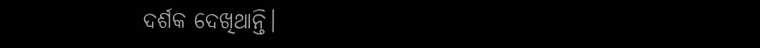ଦର୍ଶକ ଦେଖିଥାନ୍ତି।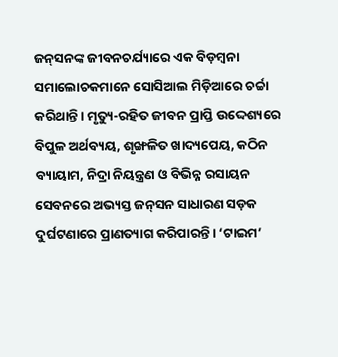ଜନ୍‌ସନଙ୍କ ଜୀବନଚର୍ଯ୍ୟାରେ ଏକ ବିଡ଼ମ୍ୱନା ସମାଲୋଚକମାନେ ସୋସିଆଲ ମିଡ଼ିଆରେ ଚର୍ଚ୍ଚା କରିଥାନ୍ତି। ମୃତ୍ୟୁ-ରହିତ ଜୀବନ ପ୍ରାପ୍ତି ଉଦ୍ଦେଶ୍ୟରେ ବିପୁଳ ଅର୍ଥବ୍ୟୟ, ଶୃଙ୍ଖଳିତ ଖାଦ୍ୟପେୟ, କଠିନ ବ୍ୟାୟାମ, ନିଦ୍ରା ନିୟନ୍ତ୍ରଣ ଓ ବିଭିନ୍ନ ରସାୟନ ସେବନରେ ଅଭ୍ୟସ୍ତ ଜନ୍‌ସନ ସାଧାରଣ ସଡ଼କ ଦୁର୍ଘଟଣାରେ ପ୍ରାଣତ୍ୟାଗ କରିପାରନ୍ତି। ‘ଟାଇମ’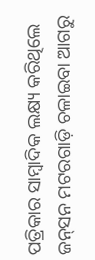ପତ୍ରିକାର ସାମ୍ୱାଦିକ ଲକ୍ଷ୍ୟ କରିଥିଲେ ଜନ୍‌ସନ ମଟରଗାଡ଼ି ଚଳାଇବା ଆଗରୁ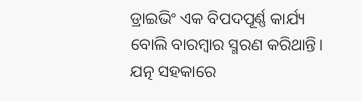ଡ୍ରାଇଭିଂ ଏକ ବିପଦପୂର୍ଣ୍ଣ କାର୍ଯ୍ୟ ବୋଲି ବାରମ୍ୱାର ସ୍ମରଣ କରିଥାନ୍ତି। ଯତ୍ନ ସହକାରେ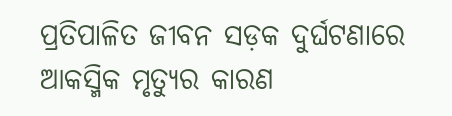ପ୍ରତିପାଳିତ ଜୀବନ ସଡ଼କ ଦୁର୍ଘଟଣାରେ ଆକସ୍ମିକ ମୃତ୍ୟୁର କାରଣ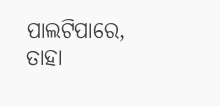ପାଲଟିପାରେ, ତାହା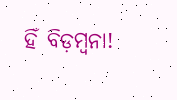ହିଁ ବିଡ଼ମ୍ୱନା!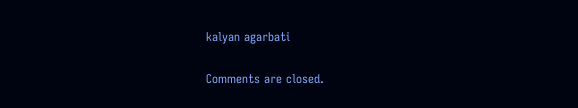kalyan agarbati

Comments are closed.